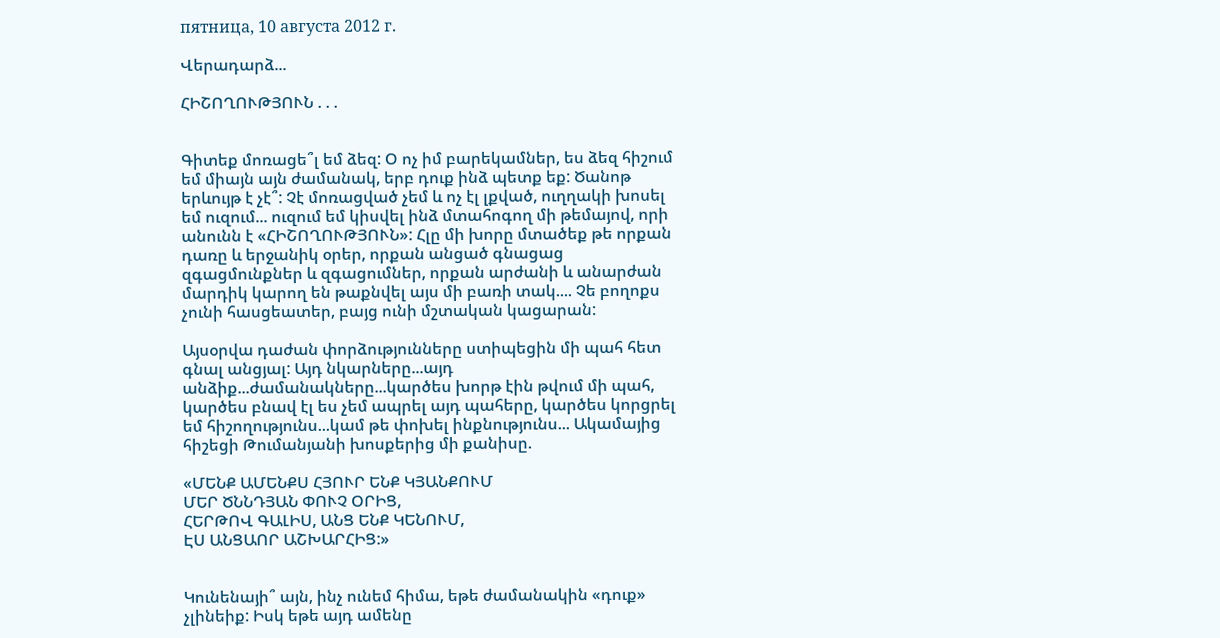пятница, 10 августа 2012 г.

Վերադարձ...

ՀԻՇՈՂՈՒԹՅՈՒՆ . . .


Գիտեք մոռացե՞լ եմ ձեզ: Օ ոչ իմ բարեկամներ, ես ձեզ հիշում եմ միայն այն ժամանակ, երբ դուք ինձ պետք եք: Ծանոթ երևույթ է չէ՞: Չէ մոռացված չեմ և ոչ էլ լքված, ուղղակի խոսել եմ ուզում... ուզում եմ կիսվել ինձ մտահոգող մի թեմայով, որի անունն է «ՀԻՇՈՂՈՒԹՅՈՒՆ»: Հլը մի խորը մտածեք թե որքան դառը և երջանիկ օրեր, որքան անցած գնացաց զգացմունքներ և զգացումներ, որքան արժանի և անարժան մարդիկ կարող են թաքնվել այս մի բառի տակ.... Չե բողոքս չունի հասցեատեր, բայց ունի մշտական կացարան:

Այսօրվա դաժան փորձությունները ստիպեցին մի պահ հետ գնալ անցյալ: Այդ նկարները...այդ անձիք...ժամանակները...կարծես խորթ էին թվում մի պահ, կարծես բնավ էլ ես չեմ ապրել այդ պահերը, կարծես կորցրել եմ հիշողությունս...կամ թե փոխել ինքնությունս... Ակամայից հիշեցի Թումանյանի խոսքերից մի քանիսը.

«ՄԵՆՔ ԱՄԵՆՔՍ ՀՅՈՒՐ ԵՆՔ ԿՅԱՆՔՈՒՄ
ՄԵՐ ԾՆՆԴՅԱՆ ՓՈՒՉ ՕՐԻՑ,
ՀԵՐԹՈՎ ԳԱԼԻՍ, ԱՆՑ ԵՆՔ ԿԵՆՈՒՄ,
ԷՍ ԱՆՑԱՈՐ ԱՇԽԱՐՀԻՑ:»


Կունենայի՞ այն, ինչ ունեմ հիմա, եթե ժամանակին «դուք» չլինեիք: Իսկ եթե այդ ամենը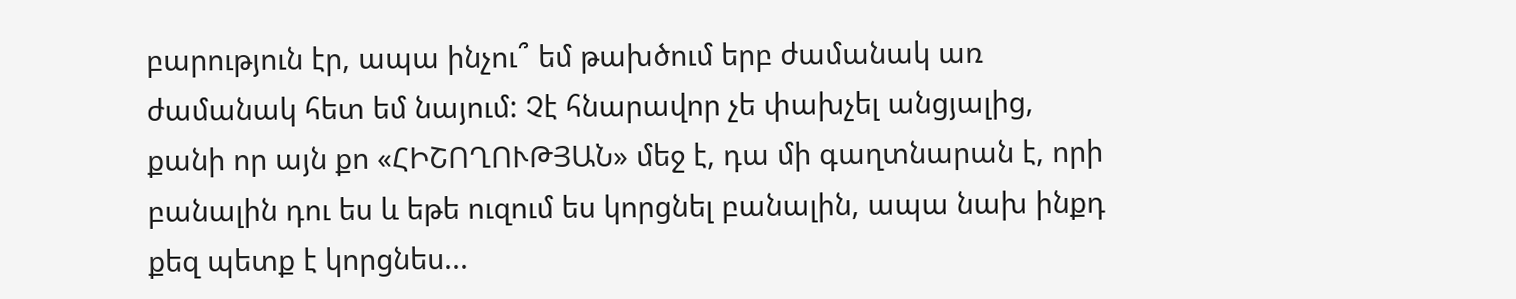բարություն էր, ապա ինչու՞ եմ թախծում երբ ժամանակ առ ժամանակ հետ եմ նայում: Չէ հնարավոր չե փախչել անցյալից, քանի որ այն քո «ՀԻՇՈՂՈՒԹՅԱՆ» մեջ է, դա մի գաղտնարան է, որի բանալին դու ես և եթե ուզում ես կորցնել բանալին, ապա նախ ինքդ քեզ պետք է կորցնես...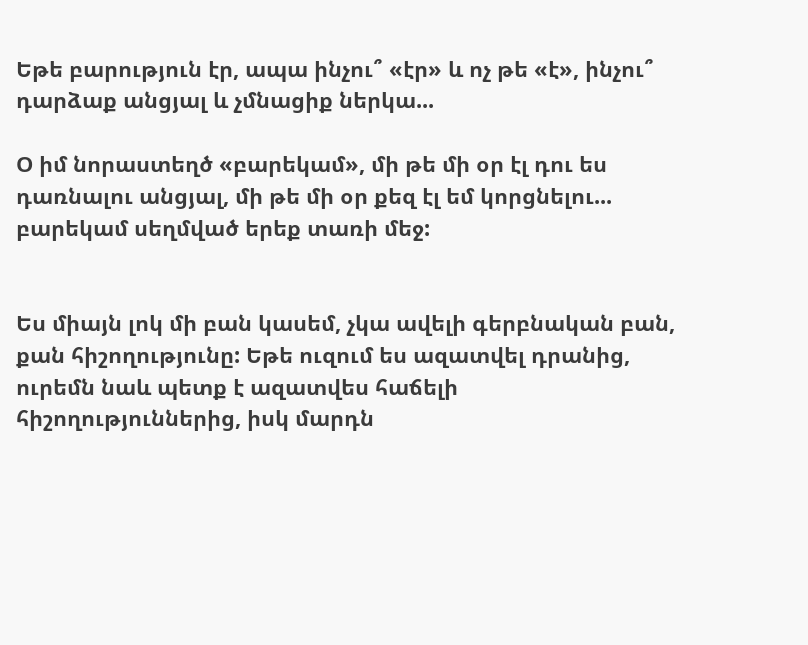Եթե բարություն էր, ապա ինչու՞ «էր» և ոչ թե «է», ինչու՞ դարձաք անցյալ և չմնացիք ներկա...

Օ իմ նորաստեղծ «բարեկամ», մի թե մի օր էլ դու ես դառնալու անցյալ, մի թե մի օր քեզ էլ եմ կորցնելու... բարեկամ սեղմված երեք տառի մեջ:


Ես միայն լոկ մի բան կասեմ, չկա ավելի գերբնական բան, քան հիշողությունը: Եթե ուզում ես ազատվել դրանից, ուրեմն նաև պետք է ազատվես հաճելի հիշողություններից, իսկ մարդն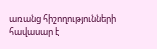առանց հիշողությունների հավասար է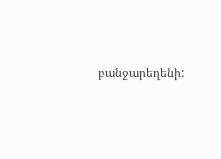բանջարեղենի: